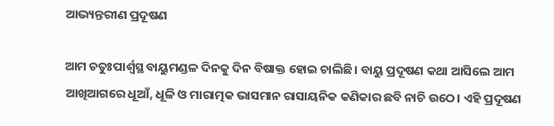ଆଭ୍ୟନ୍ତରୀଣ ପ୍ରଦୂଷଣ

ଆମ ଚତୁଃପାର୍ଶ୍ୱସ୍ଥ ବାୟୁମଣ୍ଡଳ ଦିନକୁ ଦିନ ବିଷାକ୍ତ ହୋଇ ଚାଲିଛି। ବାୟୁ ପ୍ରଦୂଷଣ କଥା ଆସିଲେ ଆମ ଆଖିଆଗରେ ଧୂଆଁ, ଧୂଳି ଓ ମାରାତ୍ମକ ଭାସମାନ ରାସାୟନିକ କଣିକାର ଛବି ନାଚି ଉଠେ। ଏହି ପ୍ରଦୂଷଣ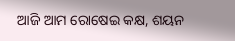ଆଜି ଆମ ରୋଷେଇ କକ୍ଷ, ଶୟନ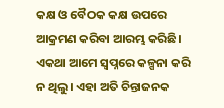କକ୍ଷ ଓ ବୈଠକ କକ୍ଷ ଉପରେ ଆକ୍ରମଣ କରିବା ଆରମ୍ଭ କରିଛି। ଏକଥା ଆମେ ସ୍ବପ୍ନରେ କଳ୍ପନା କରି ନ ଥିଲୁ। ଏହା ଅତି ଚିନ୍ତାଜନକ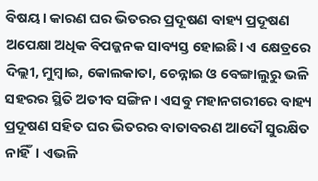ବିଷୟ। କାରଣ ଘର ଭିତରର ପ୍ରଦୂଷଣ ବାହ୍ୟ ପ୍ରଦୂଷଣ ଅପେକ୍ଷା ଅଧିକ ବିପଜ୍ଜନକ ସାବ୍ୟସ୍ତ ହୋଇଛି। ଏ କ୍ଷେତ୍ରରେ ଦିଲ୍ଲୀ, ମୁମ୍ବାଇ, କୋଲକାତା, ଚେନ୍ନାଇ ଓ ବେଙ୍ଗାଲୁରୁ ଭଳି ସହରର ସ୍ଥିତି ଅତୀବ ସଙ୍ଗିନ। ଏସବୁ ମହାନଗରୀରେ ବାହ୍ୟ ପ୍ରଦୂଷଣ ସହିତ ଘର ଭିତରର ବାତାବରଣ ଆଦୌ ସୁରକ୍ଷିତ ନାହିଁ। ଏଭଳି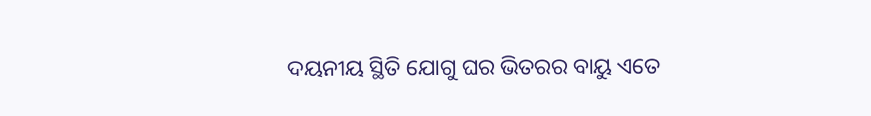ଦୟନୀୟ ସ୍ଥିତି ଯୋଗୁ ଘର ଭିତରର ବାୟୁ ଏତେ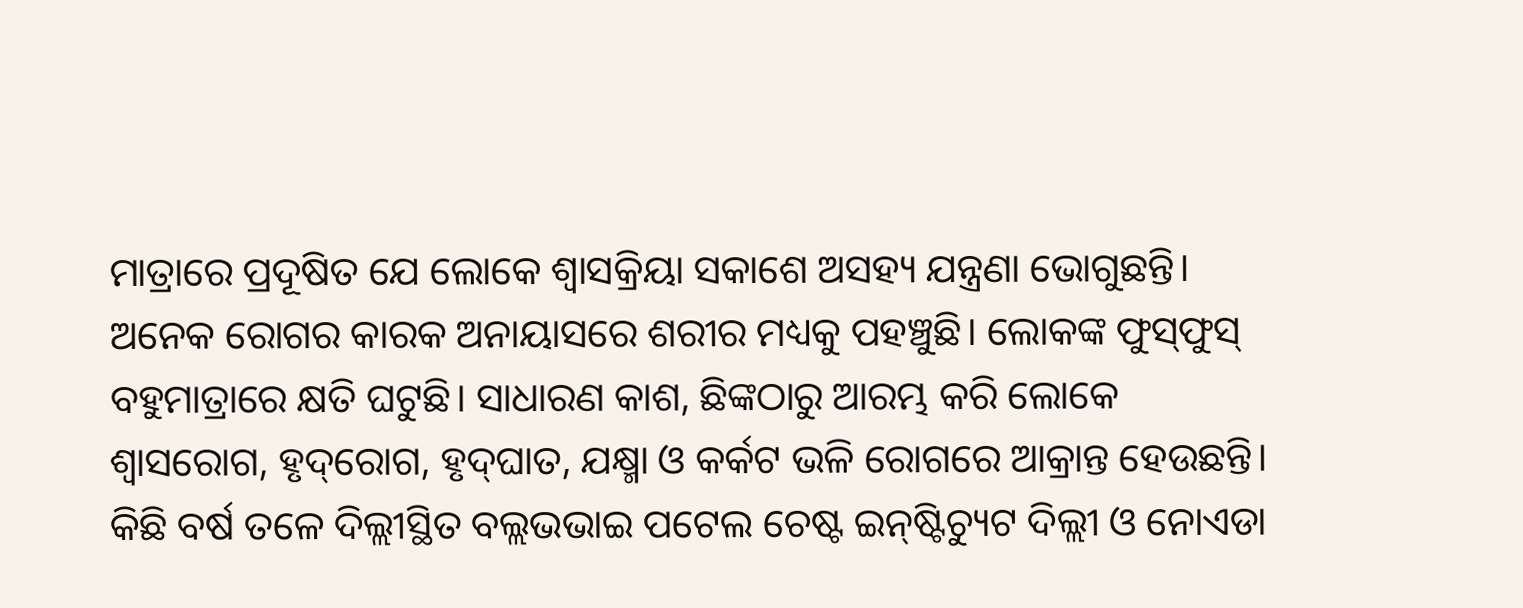ମାତ୍ରାରେ ପ୍ରଦୂଷିତ ଯେ ଲୋକେ ଶ୍ବାସକ୍ରିୟା ସକାଶେ ଅସହ୍ୟ ଯନ୍ତ୍ରଣା ଭୋଗୁଛନ୍ତି। ଅନେକ ରୋଗର କାରକ ଅନାୟାସରେ ଶରୀର ମଧ୍ୟକୁ ପହଞ୍ଚୁଛି। ଲୋକଙ୍କ ଫୁସ୍‌ଫୁସ୍‌ ବହୁମାତ୍ରାରେ କ୍ଷତି ଘଟୁଛି। ସାଧାରଣ କାଶ, ଛିଙ୍କଠାରୁ ଆରମ୍ଭ କରି ଲୋକେ ଶ୍ବାସରୋଗ, ହୃଦ୍‌ରୋଗ, ହୃଦ୍‌ଘାତ, ଯକ୍ଷ୍ମା ଓ କର୍କଟ ଭଳି ରୋଗରେ ଆକ୍ରାନ୍ତ ହେଉଛନ୍ତି।
କିଛି ବର୍ଷ ତଳେ ଦିଲ୍ଲୀସ୍ଥିତ ବଲ୍ଲଭଭାଇ ପଟେଲ ଚେଷ୍ଟ ଇନ୍‌ଷ୍ଟିଚ୍ୟୁଟ ଦିଲ୍ଲୀ ଓ ନୋଏଡା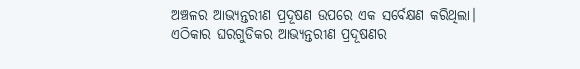ଅଞ୍ଚଳର ଆଭ୍ୟନ୍ତରୀଣ ପ୍ରଦୂଷଣ ଉପରେ ଏକ ସର୍ବେକ୍ଷଣ କରିଥିଲା। ଏଠିକାର ଘରଗୁଡିକର ଆଭ୍ୟନ୍ତରୀଣ ପ୍ରଦୂଷଣର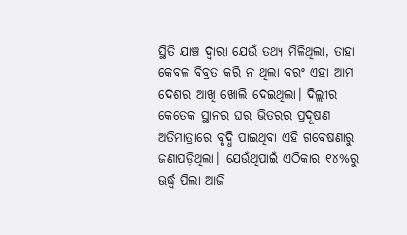ସ୍ଥିତି ଯାଞ୍ଚ ଦ୍ବାରା ଯେଉଁ ତଥ୍ୟ ମିଳିଥିଲା, ତାହା କେବଳ ବିବ୍ରତ କରି ନ ଥିଲା ବରଂ ଏହା ଆମ ଦେଶର ଆଖି ଖୋଲି ଦେଇଥିଲା। ଦିଲ୍ଲୀର କେତେକ ସ୍ଥାନର ଘର ଭିତରର ପ୍ରଦୂଷଣ ଅତିମାତ୍ରାରେ ବୃଦ୍ଧି ପାଇଥିବା ଏହି ଗବେଷଣାରୁ ଜଣାପଡ଼ିଥିଲା। ଯେଉଁଥିପାଇଁ ଏଠିକାର ୧୪%ରୁ ଊର୍ଦ୍ଧ୍ୱ ପିଲା ଆଜି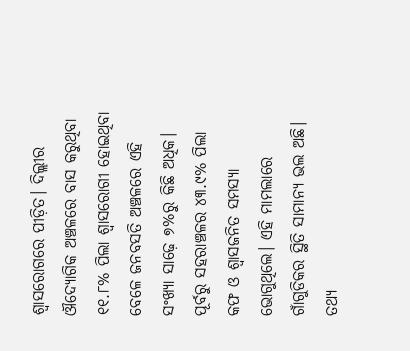ଶ୍ବାସରୋଗରେ ପୀଡ଼ିତ। ଦିଲ୍ଲୀର ଔଦ୍ୟୋଗିକ ଅଞ୍ଚଳରେ ବାସ କରୁଥିବା ୧୧.୮% ପିଲା ଶ୍ବାସରୋଗୀ ହୋଇଥିବା ବେଳେ ଜନବସତି ଅଞ୍ଚଳରେ ଏହି ସଂଖ୍ୟା ସାଢ଼େ ୭%ରୁ କିଛି ଅଧିକ। ପୂର୍ବରୁ ସହରାଞ୍ଚଳର ୪୩.୯% ପିଲା କଫ ଓ ଶ୍ବାସଜନିତ ସମସ୍ୟା ଭୋଗୁଥିଲେ। ଏହି ମାମଲାରେ ଗାଁଗୁଡିକର ସ୍ଥିତି ସାମାନ୍ୟ ଭଲ ଅଛି। ତଥ୍ୟ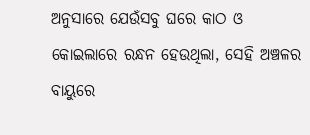ଅନୁସାରେ ଯେଉଁସବୁ ଘରେ କାଠ ଓ କୋଇଲାରେ ରନ୍ଧନ ହେଉଥିଲା, ସେହି ଅଞ୍ଚଳର ବାୟୁରେ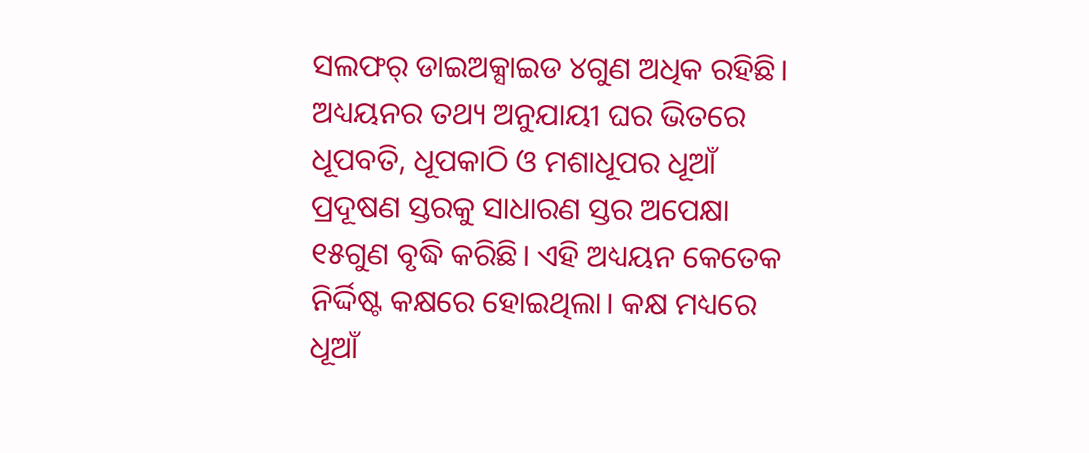ସଲଫର୍‌ ଡାଇଅକ୍ସାଇଡ ୪ଗୁଣ ଅଧିକ ରହିଛି। ଅଧ୍ୟୟନର ତଥ୍ୟ ଅନୁଯାୟୀ ଘର ଭିତରେ ଧୂପବତି, ଧୂପକାଠି ଓ ମଶାଧୂପର ଧୂଆଁ ପ୍ରଦୂଷଣ ସ୍ତରକୁ ସାଧାରଣ ସ୍ତର ଅପେକ୍ଷା ୧୫ଗୁଣ ବୃଦ୍ଧି କରିଛି। ଏହି ଅଧ୍ୟୟନ କେତେକ ନିର୍ଦ୍ଦିଷ୍ଟ କକ୍ଷରେ ହୋଇଥିଲା। କକ୍ଷ ମଧ୍ୟରେ ଧୂଆଁ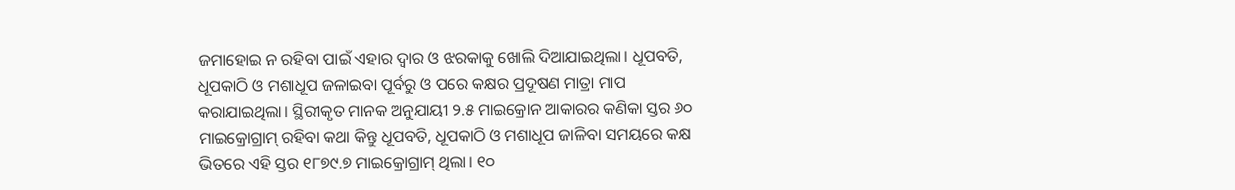ଜମାହୋଇ ନ ରହିବା ପାଇଁ ଏହାର ଦ୍ବାର ଓ ଝରକାକୁ ଖୋଲି ଦିଆଯାଇଥିଲା। ଧୂପବତି, ଧୂପକାଠି ଓ ମଶାଧୂପ ଜଳାଇବା ପୂର୍ବରୁ ଓ ପରେ କକ୍ଷର ପ୍ରଦୂଷଣ ମାତ୍ରା ମାପ କରାଯାଇଥିଲା। ସ୍ଥିରୀକୃତ ମାନକ ଅନୁଯାୟୀ ୨.୫ ମାଇକ୍ରୋନ ଆକାରର କଣିକା ସ୍ତର ୬୦ ମାଇକ୍ରୋଗ୍ରାମ୍‌ ରହିବା କଥା କିନ୍ତୁ ଧୂପବତି, ଧୂପକାଠି ଓ ମଶାଧୂପ ଜାଳିବା ସମୟରେ କକ୍ଷ ଭିତରେ ଏହି ସ୍ତର ୧୮୭୯.୭ ମାଇକ୍ରୋଗ୍ରାମ୍‌ ଥିଲା। ୧୦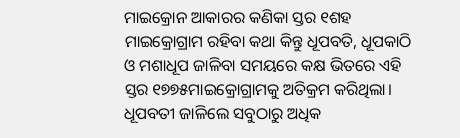ମାଇକ୍ରୋନ ଆକାରର କଣିକା ସ୍ତର ୧ଶହ ମାଇକ୍ରୋଗ୍ରାମ ରହିବା କଥା କିନ୍ତୁ ଧୂପବତି, ଧୂପକାଠି ଓ ମଶାଧୂପ ଜାଳିବା ସମୟରେ କକ୍ଷ ଭିତରେ ଏହି ସ୍ତର ୧୭୭୫ମାଇକ୍ରୋଗ୍ରାମକୁ ଅତିକ୍ରମ କରିଥିଲା। ଧୂପବତୀ ଜାଳିଲେ ସବୁଠାରୁ ଅଧିକ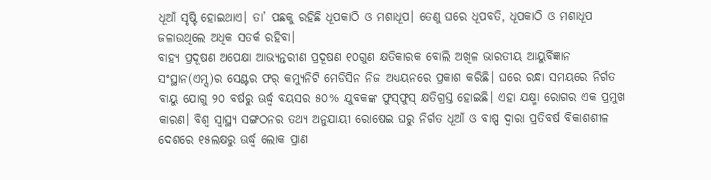ଧୂଆଁ ସୃଷ୍ଟି ହୋଇଥାଏ। ତା’ ପଛକୁ ରହିଛି ଧୂପକାଠି ଓ ମଶାଧୂପ। ତେଣୁ ଘରେ ଧୂପବତି, ଧୂପକାଠି ଓ ମଶାଧୂପ ଜଳାଉଥିଲେ ଅଧିକ ସତର୍କ ରହିବା।
ବାହ୍ୟ ପ୍ରଦୂଷଣ ଅପେକ୍ଷା ଆଭ୍ୟନ୍ତରୀଣ ପ୍ରଦୂଷଣ ୧୦ଗୁଣ କ୍ଷତିକାରକ ବୋଲି ଅଖିଳ ଭାରତୀୟ ଆୟୁର୍ବିଜ୍ଞାନ ସଂସ୍ଥାନ(ଏମ୍ସ)ର ସେଣ୍ଟର ଫର୍‌ କମ୍ୟୁନିଟି ମେଡିସିନ ନିଜ ଅଧ୍ୟୟନରେ ପ୍ରକାଶ କରିଛି। ଘରେ ରନ୍ଧା ସମୟରେ ନିର୍ଗତ ବାୟୁ ଯୋଗୁ ୨୦ ବର୍ଷରୁ ଊର୍ଦ୍ଧ୍ୱ ବୟସର ୫୦% ଯୁବକଙ୍କ ଫୁସ୍‌ଫୁସ୍‌ କ୍ଷତିଗ୍ରସ୍ତ ହୋଇଛି। ଏହା ଯକ୍ଷ୍ମା ରୋଗର ଏକ ପ୍ରମୁଖ କାରଣ। ବିଶ୍ବ ସ୍ବାସ୍ଥ୍ୟ ସଙ୍ଗଠନର ତଥ୍ୟ ଅନୁଯାୟୀ ରୋଷେଇ ଘରୁ ନିର୍ଗତ ଧୂଆଁ ଓ ବାଷ୍ପ ଦ୍ବାରା ପ୍ରତିବର୍ଷ ବିକାଶଶୀଳ ଦେଶରେ ୧୫ଲକ୍ଷରୁ ଊର୍ଦ୍ଧ୍ୱ ଲୋକ ପ୍ରାଣ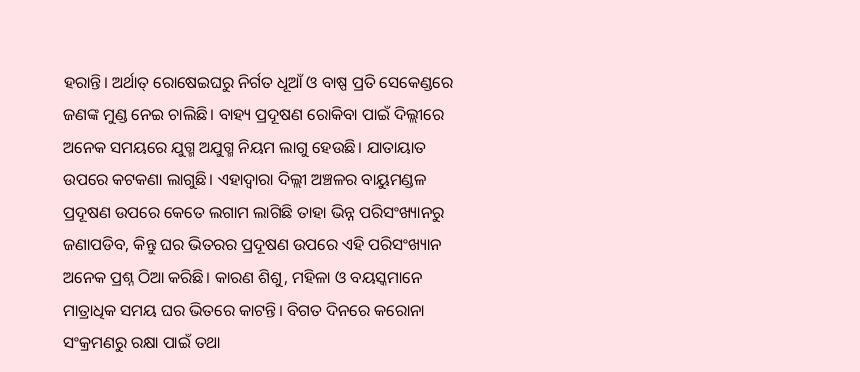ହରାନ୍ତି। ଅର୍ଥାତ୍‌ ରୋଷେଇଘରୁ ନିର୍ଗତ ଧୂଆଁ ଓ ବାଷ୍ପ ପ୍ରତି ସେକେଣ୍ଡରେ ଜଣଙ୍କ ମୁଣ୍ଡ ନେଇ ଚାଲିଛି। ବାହ୍ୟ ପ୍ରଦୂଷଣ ରୋକିବା ପାଇଁ ଦିଲ୍ଲୀରେ ଅନେକ ସମୟରେ ଯୁଗ୍ମ ଅଯୁଗ୍ମ ନିୟମ ଲାଗୁ ହେଉଛି। ଯାତାୟାତ ଉପରେ କଟକଣା ଲାଗୁଛି। ଏହାଦ୍ବାରା ଦିଲ୍ଲୀ ଅଞ୍ଚଳର ବାୟୁମଣ୍ଡଳ ପ୍ରଦୂଷଣ ଉପରେ କେତେ ଲଗାମ ଲାଗିଛି ତାହା ଭିନ୍ନ ପରିସଂଖ୍ୟାନରୁ ଜଣାପଡିବ, କିନ୍ତୁ ଘର ଭିତରର ପ୍ରଦୂଷଣ ଉପରେ ଏହି ପରିସଂଖ୍ୟାନ ଅନେକ ପ୍ରଶ୍ନ ଠିଆ କରିଛି। କାରଣ ଶିଶୁ, ମହିଳା ଓ ବୟସ୍କମାନେ ମାତ୍ରାଧିକ ସମୟ ଘର ଭିତରେ କାଟନ୍ତି। ବିଗତ ଦିନରେ କରୋନା ସଂକ୍ରମଣରୁ ରକ୍ଷା ପାଇଁ ତଥା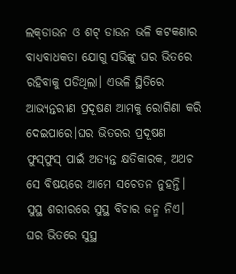ଲକ୍‌ଡାଉନ ଓ ଶଟ୍‌ ଡାଉନ ଭଳି କଟକଣାର ବାଧ୍ୟବାଧକତା ଯୋଗୁ ସଭିଙ୍କୁ ଘର ଭିତରେ ରହିବାକୁ ପଡିଥିଲା। ଏଭଳି ସ୍ଥିତିରେ ଆଭ୍ୟନ୍ତରୀଣ ପ୍ରଦୂଷଣ ଆମକୁ ରୋଗିଣା କରି ଦେଇପାରେ।ଘର ଭିତରର ପ୍ରଦୂଷଣ ଫୁସ୍‌ଫୁସ୍‌ ପାଇଁ ଅତ୍ୟନ୍ତ କ୍ଷତିକାରକ, ଅଥଚ ସେ ବିଷୟରେ ଆମେ ସଚେତନ ନୁହନ୍ତି।
ସୁସ୍ଥ ଶରୀରରେ ସୁସ୍ଥ ବିଚାର ଜନ୍ମ ନିଏ। ଘର ଭିତରେ ସୁସ୍ଥ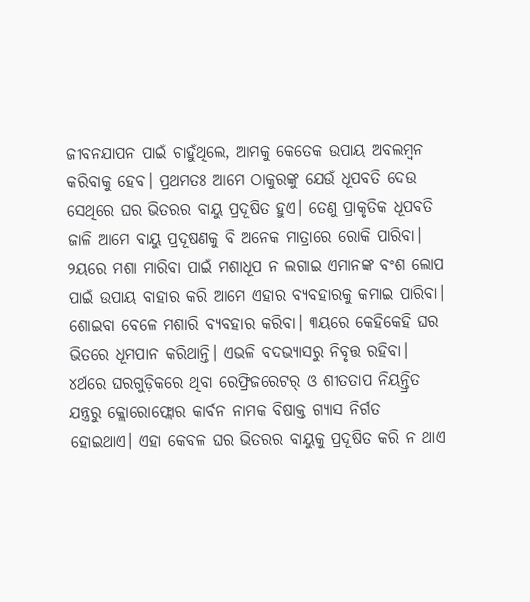ଜୀବନଯାପନ ପାଇଁ ଚାହୁଁଥିଲେ, ଆମକୁ କେତେକ ଉପାୟ ଅବଲମ୍ବନ କରିବାକୁ ହେବ। ପ୍ରଥମତଃ ଆମେ ଠାକୁରଙ୍କୁ ଯେଉଁ ଧୂପବତି ଦେଉ ସେଥିରେ ଘର ଭିତରର ବାୟୁ ପ୍ରଦୂଷିତ ହୁଏ। ତେଣୁ ପ୍ରାକୃତିକ ଧୂପବତି ଜାଳି ଆମେ ବାୟୁ ପ୍ରଦୂଷଣକୁ ବି ଅନେକ ମାତ୍ରାରେ ରୋକି ପାରିବା। ୨ୟରେ ମଶା ମାରିବା ପାଇଁ ମଶାଧୂପ ନ ଲଗାଇ ଏମାନଙ୍କ ବଂଶ ଲୋପ ପାଇଁ ଉପାୟ ବାହାର କରି ଆମେ ଏହାର ବ୍ୟବହାରକୁ କମାଇ ପାରିବା। ଶୋଇବା ବେଳେ ମଶାରି ବ୍ୟବହାର କରିବା। ୩ୟରେ କେହିକେହି ଘର ଭିତରେ ଧୂମପାନ କରିଥାନ୍ତି। ଏଭଳି ବଦଭ୍ୟାସରୁ ନିବୃତ୍ତ ରହିବା। ୪ର୍ଥରେ ଘରଗୁଡ଼ିକରେ ଥିବା ରେଫ୍ରିଜରେଟର୍‌ ଓ ଶୀତତାପ ନିୟନ୍ତ୍ରିତ ଯନ୍ତ୍ରରୁ କ୍ଲୋରୋଫ୍ଲୋର କାର୍ବନ ନାମକ ବିଷାକ୍ତ ଗ୍ୟାସ ନିର୍ଗତ ହୋଇଥାଏ। ଏହା କେବଳ ଘର ଭିତରର ବାୟୁକୁ ପ୍ରଦୂଷିତ କରି ନ ଥାଏ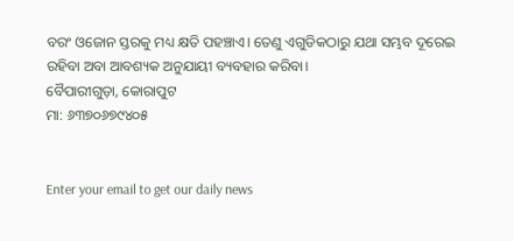ବରଂ ଓଜୋନ ସ୍ତରକୁ ମଧ୍ୟ କ୍ଷତି ପହଞ୍ଚାଏ। ତେଣୁ ଏଗୁଡିକଠାରୁ ଯଥା ସମ୍ଭବ ଦୂରେଇ ରହିବା ଅବା ଆବଶ୍ୟକ ଅନୁଯାୟୀ ବ୍ୟବହାର କରିବା।
ବୈପାରୀଗୁଡ଼ା, କୋରାପୁଟ
ମା: ୬୩୭୦୬୭୯୪୦୫


Enter your email to get our daily news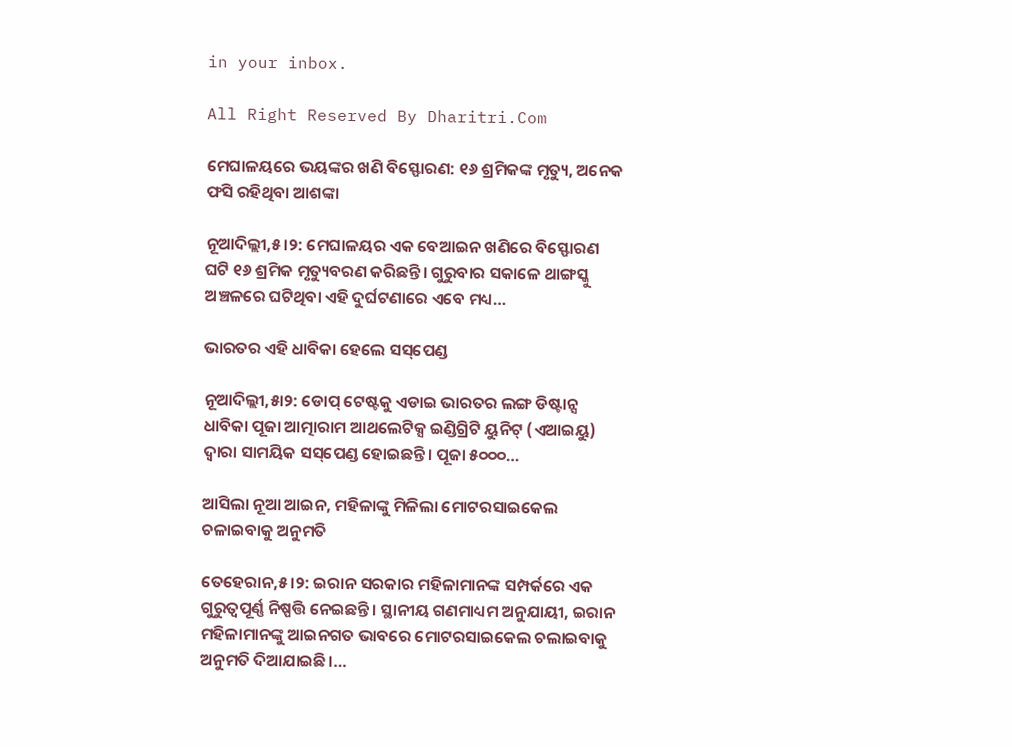in your inbox.

All Right Reserved By Dharitri.Com

ମେଘାଳୟରେ ଭୟଙ୍କର ଖଣି ବିସ୍ଫୋରଣ: ୧୬ ଶ୍ରମିକଙ୍କ ମୃତ୍ୟୁ, ଅନେକ ଫସି ରହିଥିବା ଆଶଙ୍କା

ନୂଆଦିଲ୍ଲୀ,୫।୨: ମେଘାଳୟର ଏକ ବେଆଇନ ଖଣିରେ ବିସ୍ଫୋରଣ ଘଟି ୧୬ ଶ୍ରମିକ ମୃତ୍ୟୁବରଣ କରିଛନ୍ତି। ଗୁରୁବାର ସକାଳେ ଥାଙ୍ଗସ୍କୁ ଅଞ୍ଚଳରେ ଘଟିଥିବା ଏହି ଦୁର୍ଘଟଣାରେ ଏବେ ମଧ୍ୟ…

ଭାରତର ଏହି ଧାବିକା ହେଲେ ସସ୍‌ପେଣ୍ଡ

ନୂଆଦିଲ୍ଲୀ,୫ା୨: ଡୋପ୍‌ ଟେଷ୍ଟକୁ ଏଡାଇ ଭାରତର ଲଙ୍ଗ ଡିଷ୍ଟାନ୍ସ ଧାବିକା ପୂଜା ଆତ୍ମାରାମ ଆଥଲେଟିକ୍ସ ଇଣ୍ଡିଗ୍ରିଟି ୟୁନିଟ୍‌ (ଏଆଇୟୁ) ଦ୍ୱାରା ସାମୟିକ ସସ୍‌ପେଣ୍ଡ ହୋଇଛନ୍ତି। ପୂଜା ୫୦୦୦…

ଆସିଲା ନୂଆ ଆଇନ, ମହିଳାଙ୍କୁ ମିଳିଲା ମୋଟରସାଇକେଲ ଚଳାଇବାକୁ ଅନୁମତି

ତେହେରାନ,୫।୨: ଇରାନ ସରକାର ମହିଳାମାନଙ୍କ ସମ୍ପର୍କରେ ଏକ ଗୁରୁତ୍ୱପୂର୍ଣ୍ଣ ନିଷ୍ପତ୍ତି ନେଇଛନ୍ତି। ସ୍ଥାନୀୟ ଗଣମାଧ୍ୟମ ଅନୁଯାୟୀ, ଇରାନ ମହିଳାମାନଙ୍କୁ ଆଇନଗତ ଭାବରେ ମୋଟରସାଇକେଲ ଚଲାଇବାକୁ ଅନୁମତି ଦିଆଯାଇଛି।…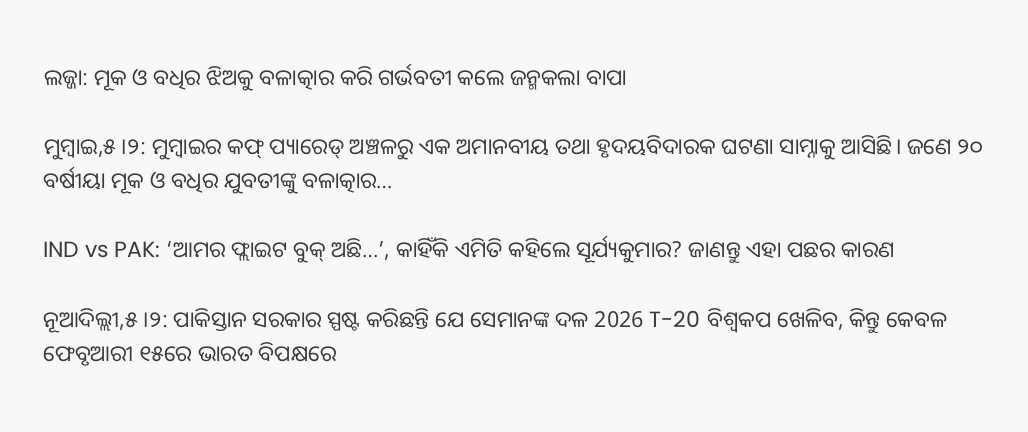ଲଜ୍ଜା: ମୂକ ଓ ବଧିର ଝିଅକୁ ବଳାତ୍କାର କରି ଗର୍ଭବତୀ କଲେ ଜନ୍ମକଲା ବାପା

ମୁମ୍ବାଇ,୫।୨: ମୁମ୍ବାଇର କଫ୍ ପ୍ୟାରେଡ୍ ଅଞ୍ଚଳରୁ ଏକ ଅମାନବୀୟ ତଥା ହୃଦୟବିଦାରକ ଘଟଣା ସାମ୍ନାକୁ ଆସିଛି। ଜଣେ ୨୦ ବର୍ଷୀୟା ମୂକ ଓ ବଧିର ଯୁବତୀଙ୍କୁ ବଳାତ୍କାର…

IND vs PAK: ‘ଆମର ଫ୍ଲାଇଟ ବୁକ୍‌ ଅଛି…’, କାହିଁକି ଏମିତି କହିଲେ ସୂର୍ଯ୍ୟକୁମାର? ଜାଣନ୍ତୁ ଏହା ପଛର କାରଣ

ନୂଆଦିଲ୍ଲୀ,୫।୨: ପାକିସ୍ତାନ ସରକାର ସ୍ପଷ୍ଟ କରିଛନ୍ତି ଯେ ସେମାନଙ୍କ ଦଳ 2026 T-20 ବିଶ୍ୱକପ ଖେଳିବ, କିନ୍ତୁ କେବଳ ଫେବୃଆରୀ ୧୫ରେ ଭାରତ ବିପକ୍ଷରେ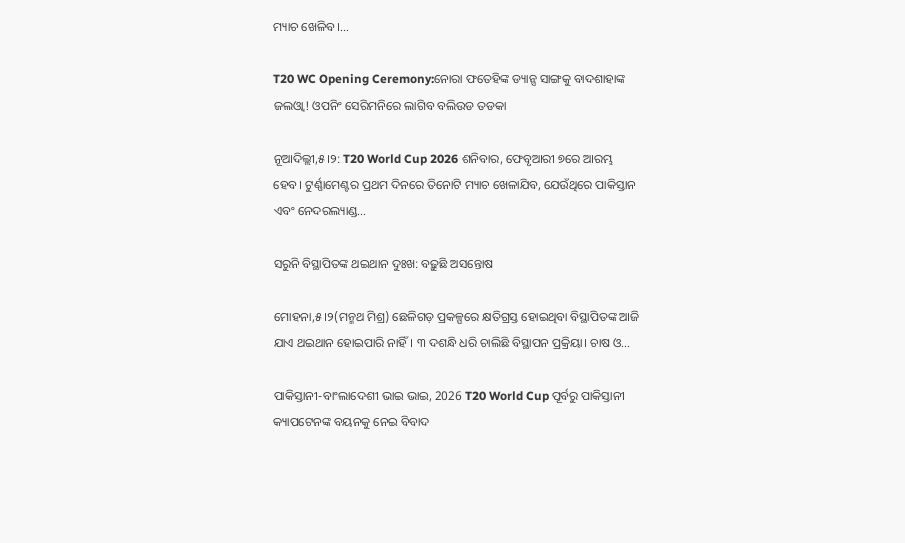ମ୍ୟାଚ ଖେଳିବ।…

T20 WC Opening Ceremony:ନୋରା ଫତେହିଙ୍କ ଡ୍ୟାନ୍ସ ସାଙ୍ଗକୁ ବାଦଶାହାଙ୍କ ଜଲଓ୍ବା! ଓପନିଂ ସେରିମନିରେ ଲାଗିବ ବଲିଉଡ ତଡକା

ନୂଆଦିଲ୍ଲୀ,୫।୨: T20 World Cup 2026 ଶନିବାର, ଫେବୃଆରୀ ୭ରେ ଆରମ୍ଭ ହେବ। ଟୁର୍ଣ୍ଣାମେଣ୍ଟର ପ୍ରଥମ ଦିନରେ ତିନୋଟି ମ୍ୟାଚ ଖେଳାଯିବ, ଯେଉଁଥିରେ ପାକିସ୍ତାନ ଏବଂ ନେଦରଲ୍ୟାଣ୍ଡ…

ସରୁନି ବିସ୍ଥାପିତଙ୍କ ଥଇଥାନ ଦୁଃଖ: ବଢ଼ୁଛି ଅସନ୍ତୋଷ

ମୋହନା,୫।୨(ମନ୍ମଥ ମିଶ୍ର) ଛେଳିଗଡ଼ ପ୍ରକଳ୍ପରେ କ୍ଷତିଗ୍ରସ୍ତ ହୋଇଥିବା ବିସ୍ଥାପିତଙ୍କ ଆଜି ଯାଏ ଥଇଥାନ ହୋଇପାରି ନାହିଁ। ୩ ଦଶନ୍ଧି ଧରି ଚାଲିଛି ବିସ୍ଥାପନ ପ୍ରକ୍ରିୟା। ଚାଷ ଓ…

ପାକିସ୍ତାନୀ-ବାଂଲାଦେଶୀ ଭାଇ ଭାଇ, 2026 T20 World Cup ପୂର୍ବରୁ ପାକିସ୍ତାନୀ କ୍ୟାପଟେନଙ୍କ ବୟନକୁ ନେଇ ବିବାଦ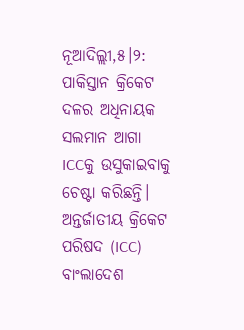ନୂଆଦିଲ୍ଲୀ,୫।୨: ପାକିସ୍ତାନ କ୍ରିକେଟ ଦଳର ଅଧିନାୟକ ସଲମାନ ଆଗା ICCକୁ ଉସୁକାଇବାକୁ ଚେଷ୍ଟା କରିଛନ୍ତି। ଅନ୍ତର୍ଜାତୀୟ କ୍ରିକେଟ ପରିଷଦ (ICC) ବାଂଲାଦେଶ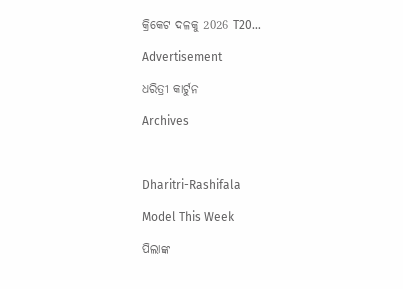କ୍ରିକେଟ ଦଳକୁ 2026 T20…

Advertisement

ଧରିତ୍ରୀ କାର୍ଟୁନ

Archives



Dharitri-Rashifala

Model This Week

ପିଲାଙ୍କ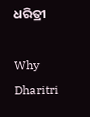ଧରିତ୍ରୀ

Why Dharitri